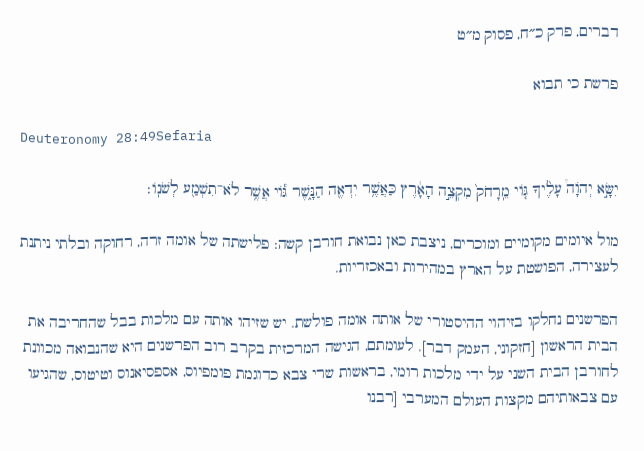דברים, פרק כ״ח, פסוק מ״ט

פרשת כי תבוא

Deuteronomy 28:49Sefaria

יִשָּׂ֣א יְהֹוָה֩ עָלֶ֨יךָ גּ֤וֹי מֵֽרָחֹק֙ מִקְצֵ֣ה הָאָ֔רֶץ כַּאֲשֶׁ֥ר יִדְאֶ֖ה הַנָּ֑שֶׁר גּ֕וֹי אֲשֶׁ֥ר לֹא־תִשְׁמַ֖ע לְשֹׁנֽוֹ׃

מול איומים מקומיים ומוכרים, ניצבת כאן נבואת חורבן קשה: פלישתה של אומה זרה, רחוקה ובלתי ניתנת לעצירה, הפושטת על הארץ במהירות ובאכזריות.

הפרשנים נחלקו בזיהוי ההיסטורי של אותה אומה פולשת. יש שזיהו אותה עם מלכות בבל שהחריבה את הבית הראשון [חזקוני, העמק דבר]. לעומתם, הגישה המרכזית בקרב רוב הפרשנים היא שהנבואה מכוונת לחורבן הבית השני על ידי מלכות רומי, בראשות שרי צבא כדוגמת פומפיוס, אספסיאנוס וטיטוס, שהגיעו עם צבאותיהם מקצות העולם המערבי [רבנו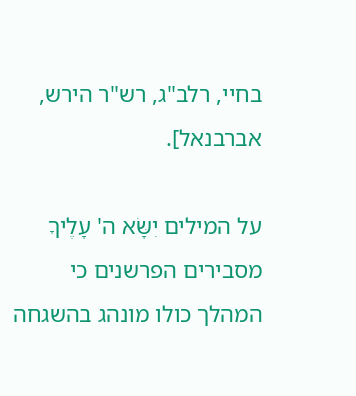בחיי, רלב"ג, רש"ר הירש, אברבנאל].

על המילים יִשָּׂא ה' עָלֶיךָ מסבירים הפרשנים כי המהלך כולו מונהג בהשגחה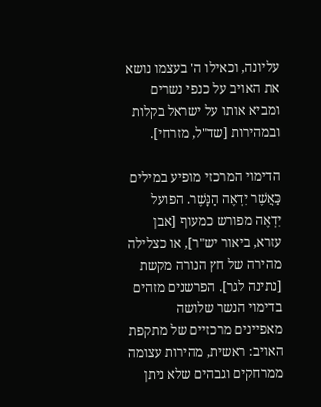עליונה, וכאילו ה' בעצמו נושא את האויב על כנפי נשרים ומביא אותו על ישראל בקלות ובמהירות [שד"ל, מזרחי].

הדימוי המרכזי מופיע במילים כַּאֲשֶׁר יִדְאֶה הַנָּשֶׁר. הפועל יִדְאֶה מפורש כמעוף [אבן עזרא, ביאור יש"ר], או כצלילה מהירה של חץ הנורה מקשת [נתינה לגר]. הפרשנים מזהים בדימוי הנשר שלושה מאפיינים מרכזיים של מתקפת האויב: ראשית, מהירות עצומה ממרחקים וגבהים שלא ניתן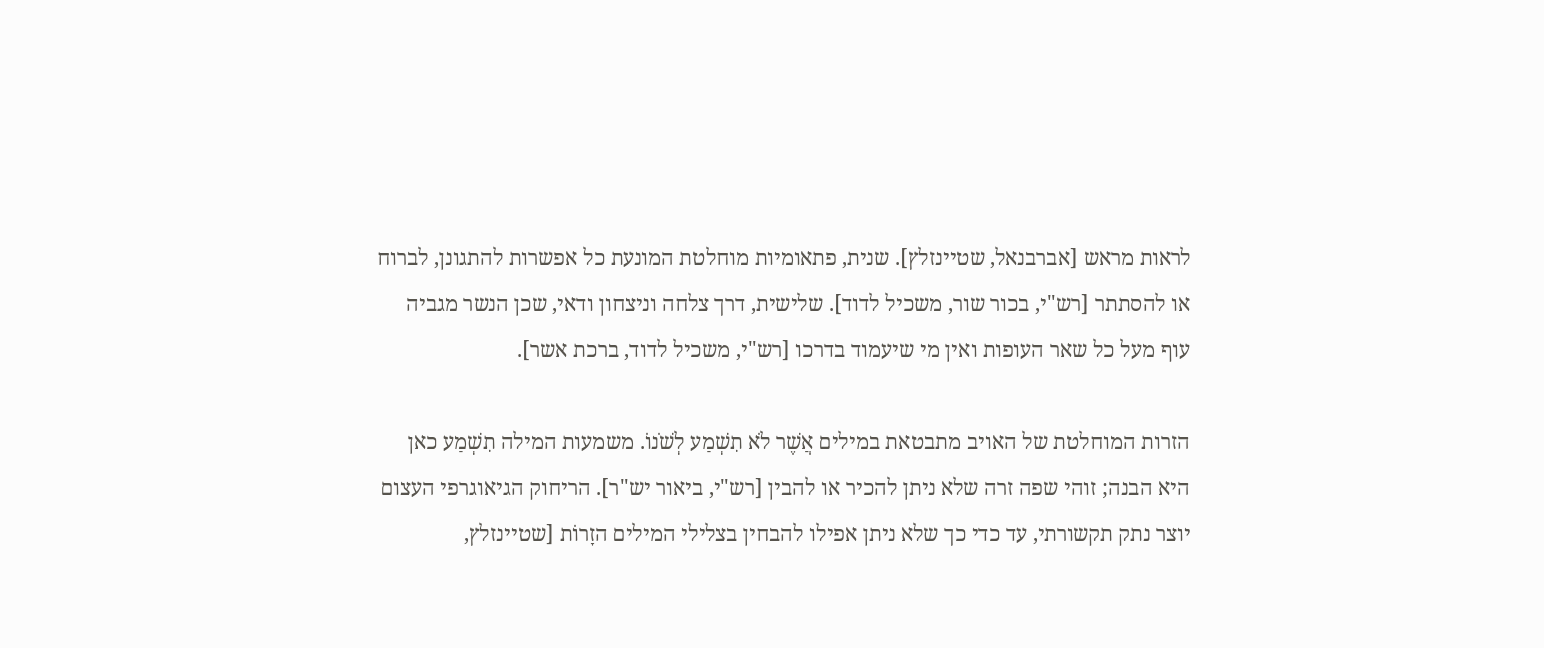לראות מראש [אברבנאל, שטיינזלץ]. שנית, פתאומיות מוחלטת המונעת כל אפשרות להתגונן, לברוח או להסתתר [רש"י, בכור שור, משכיל לדוד]. שלישית, דרך צלחה וניצחון ודאי, שכן הנשר מגביה עוף מעל כל שאר העופות ואין מי שיעמוד בדרכו [רש"י, משכיל לדוד, ברכת אשר].

הזרות המוחלטת של האויב מתבטאת במילים אֲשֶׁר לֹא תִשְׁמַע לְשֹׁנוֹ. משמעות המילה תִשְׁמַע כאן היא הבנה; זוהי שפה זרה שלא ניתן להכיר או להבין [רש"י, ביאור יש"ר]. הריחוק הגיאוגרפי העצום יוצר נתק תקשורתי, עד כדי כך שלא ניתן אפילו להבחין בצלילי המילים הזָרוֹת [שטיינזלץ,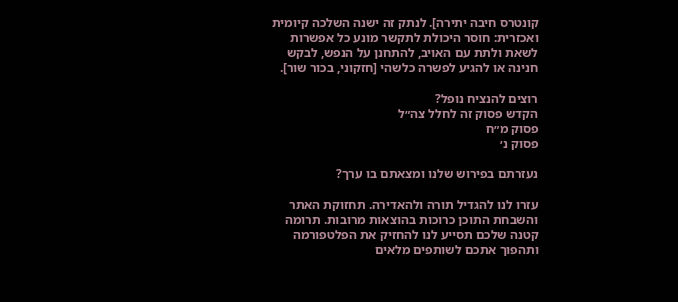קונטרס חיבה יתירה]. לנתק זה ישנה השלכה קיומית ואכזרית: חוסר היכולת לתקשר מונע כל אפשרות לשאת ולתת עם האויב, להתחנן על הנפש, לבקש חנינה או להגיע לפשרה כלשהי [חזקוני, בכור שור].

רוצים להנציח נופל?
הקדש פסוק זה לחלל צה״ל
פסוק מ״ח
פסוק נ׳

נעזרתם בפירוש שלנו ומצאתם בו ערך?

עזרו לנו להגדיל תורה ולהאדירה. תחזוקת האתר והשבחת התוכן כרוכות בהוצאות מרובות. תרומה קטנה שלכם תסייע לנו להחזיק את הפלטפורמה ותהפוך אתכם לשותפים מלאים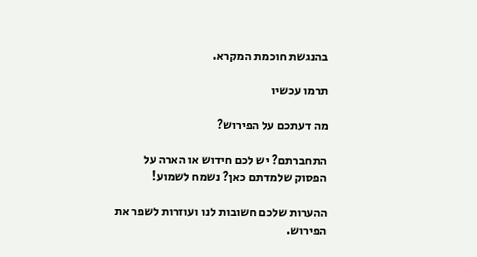בהנגשת חוכמת המקרא.

תרמו עכשיו

מה דעתכם על הפירוש?

התחברתם? יש לכם חידוש או הארה על הפסוק שלמדתם כאן? נשמח לשמוע!

ההערות שלכם חשובות לנו ועוזרות לשפר את הפירוש.